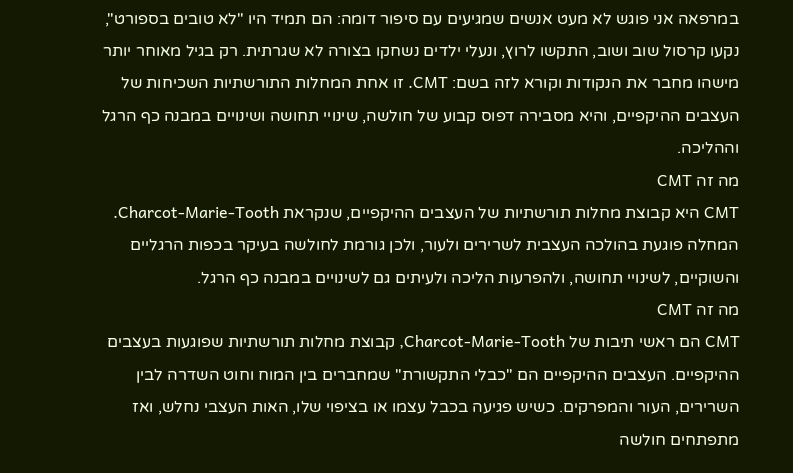במרפאה אני פוגש לא מעט אנשים שמגיעים עם סיפור דומה: הם תמיד היו "לא טובים בספורט", נקעו קרסול שוב ושוב, התקשו לרוץ, ונעלי ילדים נשחקו בצורה לא שגרתית. רק בגיל מאוחר יותר מישהו מחבר את הנקודות וקורא לזה בשם: CMT. זו אחת המחלות התורשתיות השכיחות של העצבים ההיקפיים, והיא מסבירה דפוס קבוע של חולשה, שינויי תחושה ושינויים במבנה כף הרגל וההליכה.
מה זה CMT
CMT היא קבוצת מחלות תורשתיות של העצבים ההיקפיים, שנקראת Charcot-Marie-Tooth. המחלה פוגעת בהולכה העצבית לשרירים ולעור, ולכן גורמת לחולשה בעיקר בכפות הרגליים והשוקיים, לשינויי תחושה, ולהפרעות הליכה ולעיתים גם לשינויים במבנה כף הרגל.
מה זה CMT
CMT הם ראשי תיבות של Charcot-Marie-Tooth, קבוצת מחלות תורשתיות שפוגעות בעצבים ההיקפיים. העצבים ההיקפיים הם "כבלי התקשורת" שמחברים בין המוח וחוט השדרה לבין השרירים, העור והמפרקים. כשיש פגיעה בכבל עצמו או בציפוי שלו, האות העצבי נחלש, ואז מתפתחים חולשה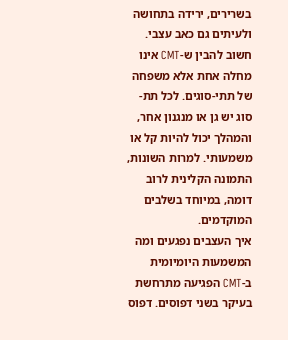בשרירים, ירידה בתחושה ולעיתים גם כאב עצבי.
חשוב להבין ש-CMT אינו מחלה אחת אלא משפחה של תתי-סוגים. לכל תת-סוג יש גן או מנגנון אחר, והמהלך יכול להיות קל או משמעותי. למרות השונות, התמונה הקלינית לרוב דומה, במיוחד בשלבים המוקדמים.
איך העצבים נפגעים ומה המשמעות היומיומית
ב-CMT הפגיעה מתרחשת בעיקר בשני דפוסים. דפוס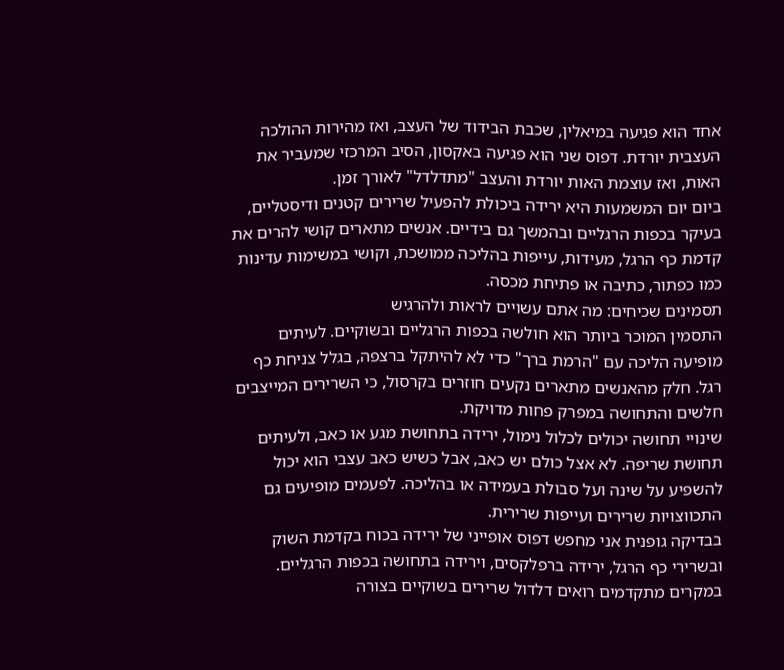אחד הוא פגיעה במיאלין, שכבת הבידוד של העצב, ואז מהירות ההולכה העצבית יורדת. דפוס שני הוא פגיעה באקסון, הסיב המרכזי שמעביר את האות, ואז עוצמת האות יורדת והעצב "מתדלדל" לאורך זמן.
ביום יום המשמעות היא ירידה ביכולת להפעיל שרירים קטנים ודיסטליים, בעיקר בכפות הרגליים ובהמשך גם בידיים. אנשים מתארים קושי להרים את קדמת כף הרגל, מעידות, עייפות בהליכה ממושכת, וקושי במשימות עדינות כמו כפתור, כתיבה או פתיחת מכסה.
תסמינים שכיחים: מה אתם עשויים לראות ולהרגיש
התסמין המוכר ביותר הוא חולשה בכפות הרגליים ובשוקיים. לעיתים מופיעה הליכה עם "הרמת ברך" כדי לא להיתקל ברצפה, בגלל צניחת כף רגל. חלק מהאנשים מתארים נקעים חוזרים בקרסול, כי השרירים המייצבים חלשים והתחושה במפרק פחות מדויקת.
שינויי תחושה יכולים לכלול נימול, ירידה בתחושת מגע או כאב, ולעיתים תחושת שריפה. לא אצל כולם יש כאב, אבל כשיש כאב עצבי הוא יכול להשפיע על שינה ועל סבולת בעמידה או בהליכה. לפעמים מופיעים גם התכווצויות שרירים ועייפות שרירית.
בבדיקה גופנית אני מחפש דפוס אופייני של ירידה בכוח בקדמת השוק ובשרירי כף הרגל, ירידה ברפלקסים, וירידה בתחושה בכפות הרגליים. במקרים מתקדמים רואים דלדול שרירים בשוקיים בצורה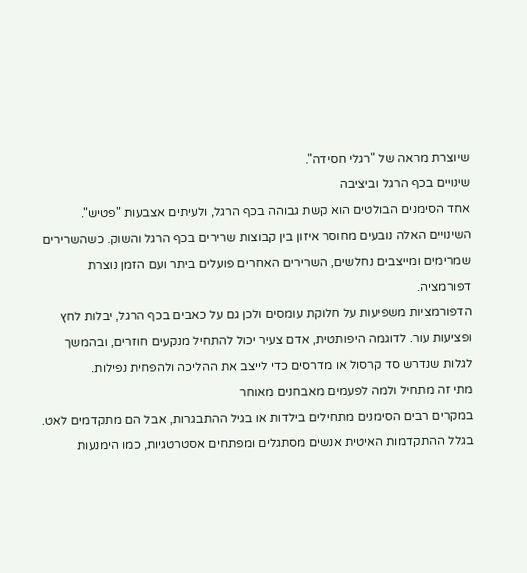שיוצרת מראה של "רגלי חסידה".
שינויים בכף הרגל וביציבה
אחד הסימנים הבולטים הוא קשת גבוהה בכף הרגל, ולעיתים אצבעות "פטיש". השינויים האלה נובעים מחוסר איזון בין קבוצות שרירים בכף הרגל והשוק. כשהשרירים שמרימים ומייצבים נחלשים, השרירים האחרים פועלים ביתר ועם הזמן נוצרת דפורמציה.
הדפורמציות משפיעות על חלוקת עומסים ולכן גם על כאבים בכף הרגל, יבלות לחץ ופציעות עור. לדוגמה היפותטית, אדם צעיר יכול להתחיל מנקעים חוזרים, ובהמשך לגלות שנדרש סד קרסול או מדרסים כדי לייצב את ההליכה ולהפחית נפילות.
מתי זה מתחיל ולמה לפעמים מאבחנים מאוחר
במקרים רבים הסימנים מתחילים בילדות או בגיל ההתבגרות, אבל הם מתקדמים לאט. בגלל ההתקדמות האיטית אנשים מסתגלים ומפתחים אסטרטגיות, כמו הימנעות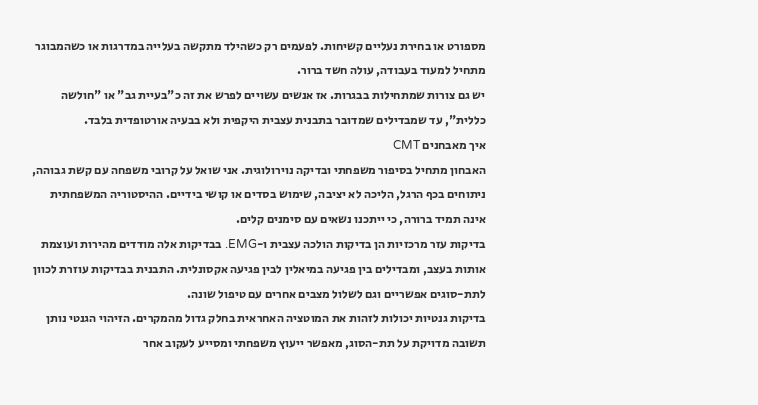מספורט או בחירת נעליים קשיחות. לפעמים רק כשהילד מתקשה בעלייה במדרגות או כשהמבוגר מתחיל למעוד בעבודה, עולה חשד ברור.
יש גם צורות שמתחילות בבגרות. אז אנשים עשויים לפרש את זה כ"בעיית גב" או "חולשה כללית", עד שמבדילים שמדובר בתבנית עצבית היקפית ולא בבעיה אורטופדית בלבד.
איך מאבחנים CMT
האבחון מתחיל בסיפור משפחתי ובדיקה נוירולוגית. אני שואל על קרובי משפחה עם קשת גבוהה, ניתוחים בכף הרגל, הליכה לא יציבה, שימוש בסדים או קושי בידיים. ההיסטוריה המשפחתית אינה תמיד ברורה, כי ייתכנו נשאים עם סימנים קלים.
בדיקות עזר מרכזיות הן בדיקות הולכה עצבית ו-EMG. בבדיקות אלה מודדים מהירות ועוצמת אותות בעצב, ומבדילים בין פגיעה במיאלין לבין פגיעה אקסונלית. התבנית בבדיקות עוזרת לכוון לתת-סוגים אפשריים וגם לשלול מצבים אחרים עם טיפול שונה.
בדיקות גנטיות יכולות לזהות את המוטציה האחראית בחלק גדול מהמקרים. הזיהוי הגנטי נותן תשובה מדויקת על תת-הסוג, מאפשר ייעוץ משפחתי ומסייע לעקוב אחר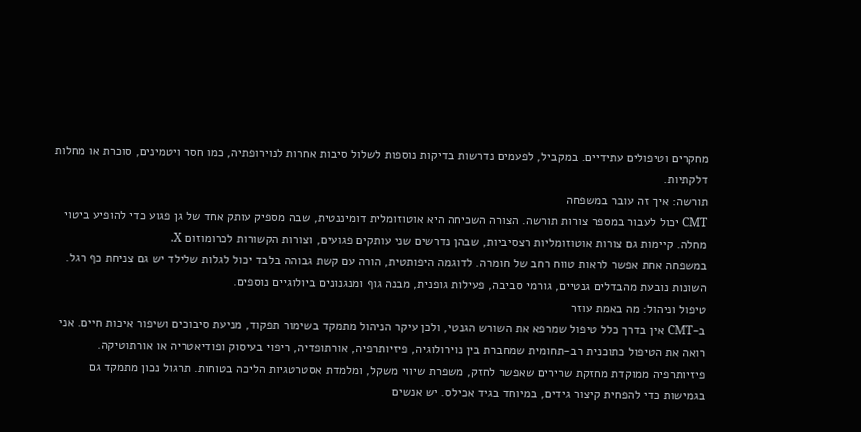מחקרים וטיפולים עתידיים. במקביל, לפעמים נדרשות בדיקות נוספות לשלול סיבות אחרות לנוירופתיה, כמו חסר ויטמינים, סוכרת או מחלות דלקתיות.
תורשה: איך זה עובר במשפחה
CMT יכול לעבור במספר צורות תורשה. הצורה השכיחה היא אוטוזומלית דומיננטית, שבה מספיק עותק אחד של גן פגוע כדי להופיע ביטוי מחלה. קיימות גם צורות אוטוזומליות רצסיביות, שבהן נדרשים שני עותקים פגועים, וצורות הקשורות לכרומוזום X.
במשפחה אחת אפשר לראות טווח רחב של חומרה. לדוגמה היפותטית, הורה עם קשת גבוהה בלבד יכול לגלות שלילד יש גם צניחת כף רגל. השונות נובעת מהבדלים גנטיים, גורמי סביבה, פעילות גופנית, מבנה גוף ומנגנונים ביולוגיים נוספים.
טיפול וניהול: מה באמת עוזר
ב-CMT אין בדרך כלל טיפול שמרפא את השורש הגנטי, ולכן עיקר הניהול מתמקד בשימור תפקוד, מניעת סיבוכים ושיפור איכות חיים. אני רואה את הטיפול כתוכנית רב-תחומית שמחברת בין נוירולוגיה, פיזיותרפיה, אורתופדיה, ריפוי בעיסוק ופודיאטריה או אורתוטיקה.
פיזיותרפיה ממוקדת מחזקת שרירים שאפשר לחזק, משפרת שיווי משקל, ומלמדת אסטרטגיות הליכה בטוחות. תרגול נכון מתמקד גם בגמישות כדי להפחית קיצור גידים, במיוחד בגיד אכילס. יש אנשים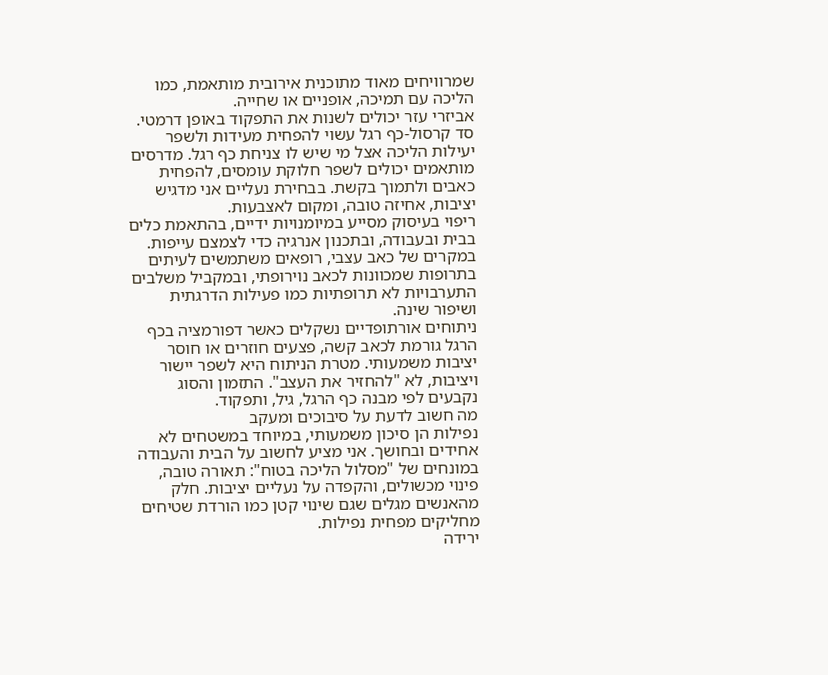שמרוויחים מאוד מתוכנית אירובית מותאמת, כמו הליכה עם תמיכה, אופניים או שחייה.
אביזרי עזר יכולים לשנות את התפקוד באופן דרמטי. סד קרסול-כף רגל עשוי להפחית מעידות ולשפר יעילות הליכה אצל מי שיש לו צניחת כף רגל. מדרסים מותאמים יכולים לשפר חלוקת עומסים, להפחית כאבים ולתמוך בקשת. בבחירת נעליים אני מדגיש יציבות, אחיזה טובה, ומקום לאצבעות.
ריפוי בעיסוק מסייע במיומנויות ידיים, בהתאמת כלים בבית ובעבודה, ובתכנון אנרגיה כדי לצמצם עייפות. במקרים של כאב עצבי, רופאים משתמשים לעיתים בתרופות שמכוונות לכאב נוירופתי, ובמקביל משלבים התערבויות לא תרופתיות כמו פעילות הדרגתית ושיפור שינה.
ניתוחים אורתופדיים נשקלים כאשר דפורמציה בכף הרגל גורמת לכאב קשה, פצעים חוזרים או חוסר יציבות משמעותי. מטרת הניתוח היא לשפר יישור ויציבות, לא "להחזיר את העצב". התזמון והסוג נקבעים לפי מבנה כף הרגל, גיל, ותפקוד.
מה חשוב לדעת על סיבוכים ומעקב
נפילות הן סיכון משמעותי, במיוחד במשטחים לא אחידים ובחושך. אני מציע לחשוב על הבית והעבודה במונחים של "מסלול הליכה בטוח": תאורה טובה, פינוי מכשולים, והקפדה על נעליים יציבות. חלק מהאנשים מגלים שגם שינוי קטן כמו הורדת שטיחים מחליקים מפחית נפילות.
ירידה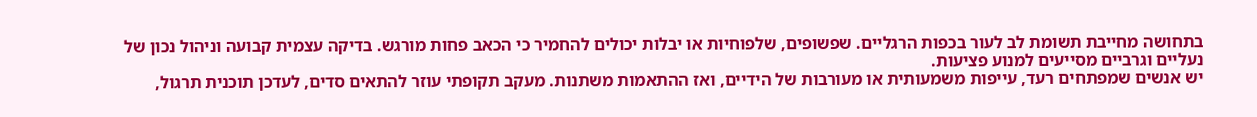בתחושה מחייבת תשומת לב לעור בכפות הרגליים. שפשופים, שלפוחיות או יבלות יכולים להחמיר כי הכאב פחות מורגש. בדיקה עצמית קבועה וניהול נכון של נעליים וגרביים מסייעים למנוע פציעות.
יש אנשים שמפתחים רעד, עייפות משמעותית או מעורבות של הידיים, ואז ההתאמות משתנות. מעקב תקופתי עוזר להתאים סדים, לעדכן תוכנית תרגול,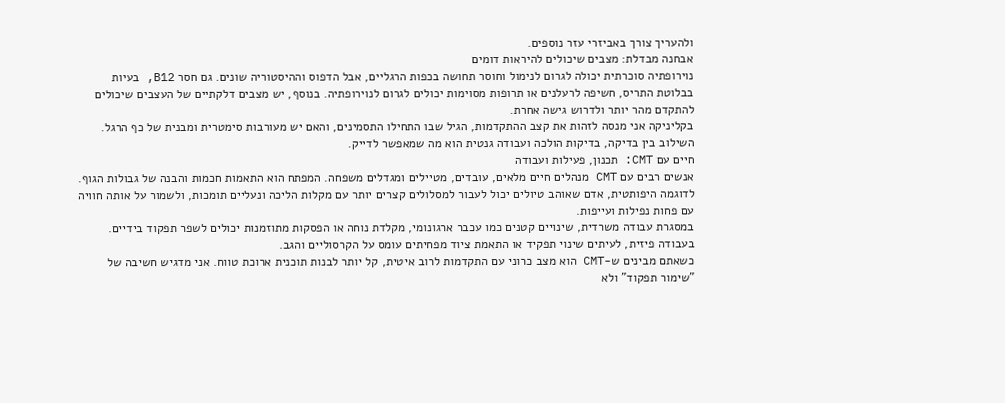ולהעריך צורך באביזרי עזר נוספים.
אבחנה מבדלת: מצבים שיכולים להיראות דומים
נוירופתיה סוכרתית יכולה לגרום לנימול וחוסר תחושה בכפות הרגליים, אבל הדפוס וההיסטוריה שונים. גם חסר B12, בעיות בבלוטת התריס, חשיפה לרעלנים או תרופות מסוימות יכולים לגרום לנוירופתיה. בנוסף, יש מצבים דלקתיים של העצבים שיכולים להתקדם מהר יותר ולדרוש גישה אחרת.
בקליניקה אני מנסה לזהות את קצב ההתקדמות, הגיל שבו התחילו התסמינים, והאם יש מעורבות סימטרית ומבנית של כף הרגל. השילוב בין בדיקה, בדיקות הולכה ועבודה גנטית הוא מה שמאפשר לדייק.
חיים עם CMT: תכנון, פעילות ועבודה
אנשים רבים עם CMT מנהלים חיים מלאים, עובדים, מטיילים ומגדלים משפחה. המפתח הוא התאמות חכמות והבנה של גבולות הגוף. לדוגמה היפותטית, אדם שאוהב טיולים יכול לעבור למסלולים קצרים יותר עם מקלות הליכה ונעליים תומכות, ולשמור על אותה חוויה עם פחות נפילות ועייפות.
במסגרת עבודה משרדית, שינויים קטנים כמו עכבר ארגונומי, מקלדת נוחה או הפסקות מתוזמנות יכולים לשפר תפקוד בידיים. בעבודה פיזית, לעיתים שינוי תפקיד או התאמת ציוד מפחיתים עומס על הקרסוליים והגב.
כשאתם מבינים ש-CMT הוא מצב כרוני עם התקדמות לרוב איטית, קל יותר לבנות תוכנית ארוכת טווח. אני מדגיש חשיבה של "שימור תפקוד" ולא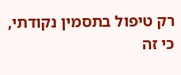רק טיפול בתסמין נקודתי, כי זה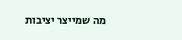מה שמייצר יציבות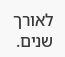לאורך שנים.